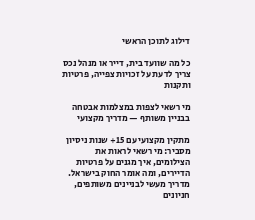דילוג לתוכן הראשי

כל מה שוועד בית, דייר או מנהל נכס צריך לדעת על זכויות צפייה, פרטיות ותקנות

מי רשאי לצפות במצלמות אבטחה בבניין משותף — מדריך מקצועי

מתקין מקצועי עם 15+ שנות ניסיון מסביר: מי רשאי לראות את הצילומים, איך מגנים על פרטיות הדיירים, ומה אומר החוק בישראל. מדריך מעשי לבניינים משותפים, חניונים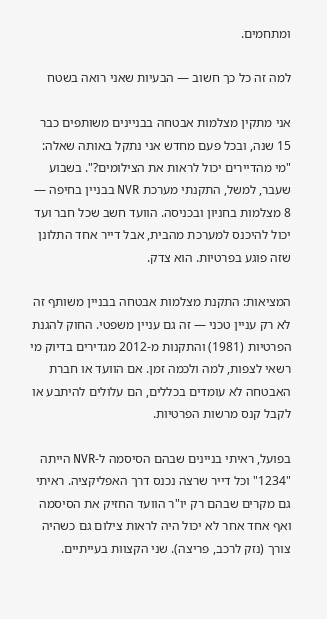ומתחמים.

למה זה כל כך חשוב — הבעיות שאני רואה בשטח

אני מתקין מצלמות אבטחה בבניינים משותפים כבר 15 שנה, ובכל פעם מחדש אני נתקל באותה שאלה: "מי מהדיירים יכול לראות את הצילומים?". בשבוע שעבר, למשל, התקנתי מערכת NVR בבניין בחיפה — 8 מצלמות בחניון ובכניסה. הוועד חשב שכל חבר ועד יכול להיכנס למערכת מהבית, אבל דייר אחד התלונן שזה פוגע בפרטיות. הוא צדק.

המציאות: התקנת מצלמות אבטחה בבניין משותף זה לא רק עניין טכני — זה גם עניין משפטי. החוק להגנת הפרטיות (1981) והתקנות מ-2012 מגדירים בדיוק מי רשאי לצפות, למה ולכמה זמן. אם הוועד או חברת האבטחה לא עומדים בכללים, הם עלולים להיתבע או לקבל קנס מרשות הפרטיות.

בפועל, ראיתי בניינים שבהם הסיסמה ל-NVR הייתה "1234" וכל דייר שרצה נכנס דרך האפליקציה. ראיתי גם מקרים שבהם רק יו"ר הוועד החזיק את הסיסמה ואף אחד אחר לא יכול היה לראות צילום גם כשהיה צורך (נזק לרכב, פריצה). שני הקצוות בעייתיים.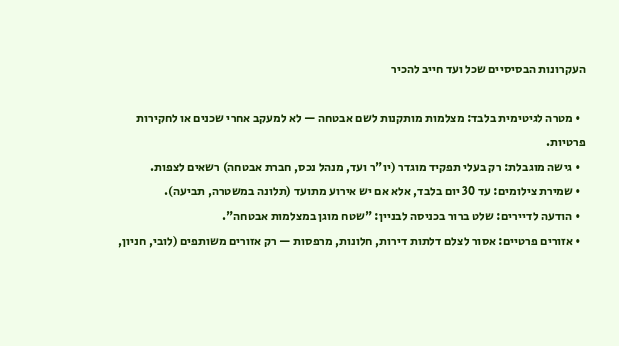העקרונות הבסיסיים שכל ועד חייב להכיר

  • מטרה לגיטימית בלבד: מצלמות מותקנות לשם אבטחה — לא למעקב אחרי שכנים או לחקירות פרטיות.
  • גישה מוגבלת: רק בעלי תפקיד מוגדר (יו"ר ועד, מנהל נכס, חברת אבטחה) רשאים לצפות.
  • שמירת צילומים: עד 30 יום בלבד, אלא אם יש אירוע מתועד (תלונה במשטרה, תביעה).
  • הודעה לדיירים: שלט ברור בכניסה לבניין: "שטח מוגן במצלמות אבטחה".
  • אזורים פרטיים: אסור לצלם דלתות דירות, חלונות, מרפסות — רק אזורים משותפים (לובי, חניון,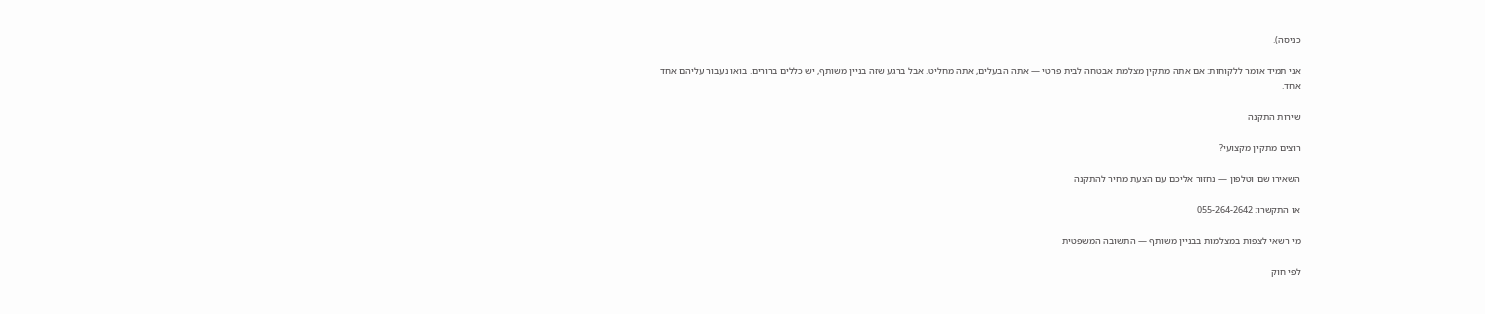כניסה).

אני תמיד אומר ללקוחות: אם אתה מתקין מצלמת אבטחה לבית פרטי — אתה הבעלים, אתה מחליט. אבל ברגע שזה בניין משותף, יש כללים ברורים. בואו נעבור עליהם אחד אחד.

שירות התקנה

רוצים מתקין מקצועי?

השאירו שם וטלפון — נחזור אליכם עם הצעת מחיר להתקנה

או התקשרו: 055-264-2642

מי רשאי לצפות במצלמות בבניין משותף — התשובה המשפטית

לפי חוק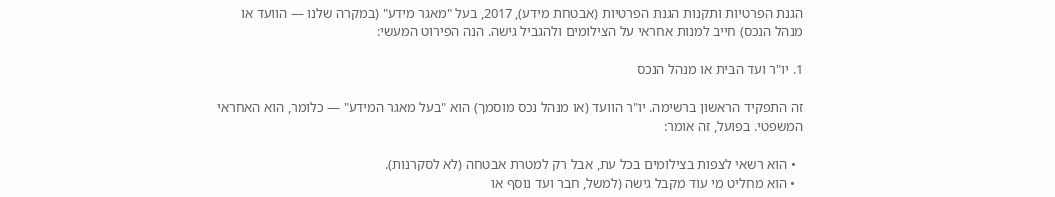הגנת הפרטיות ותקנות הגנת הפרטיות (אבטחת מידע), 2017, בעל "מאגר מידע" (במקרה שלנו — הוועד או מנהל הנכס) חייב למנות אחראי על הצילומים ולהגביל גישה. הנה הפירוט המעשי:

1. יו"ר ועד הבית או מנהל הנכס

זה התפקיד הראשון ברשימה. יו"ר הוועד (או מנהל נכס מוסמך) הוא "בעל מאגר המידע" — כלומר, הוא האחראי המשפטי. בפועל, זה אומר:

  • הוא רשאי לצפות בצילומים בכל עת, אבל רק למטרת אבטחה (לא לסקרנות).
  • הוא מחליט מי עוד מקבל גישה (למשל, חבר ועד נוסף או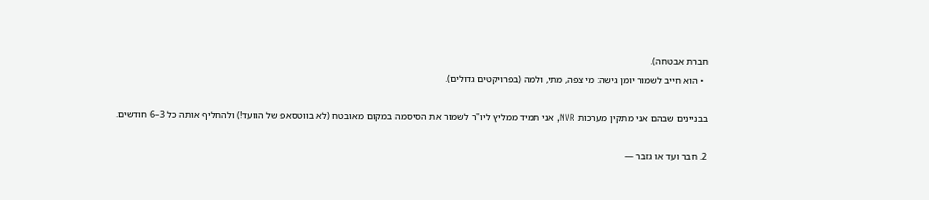חברת אבטחה).
  • הוא חייב לשמור יומן גישה: מי צפה, מתי, ולמה (בפרויקטים גדולים).

בבניינים שבהם אני מתקין מערכות NVR, אני תמיד ממליץ ליו"ר לשמור את הסיסמה במקום מאובטח (לא בווטסאפ של הוועד!) ולהחליף אותה כל 3–6 חודשים.

2. חבר ועד או גזבר —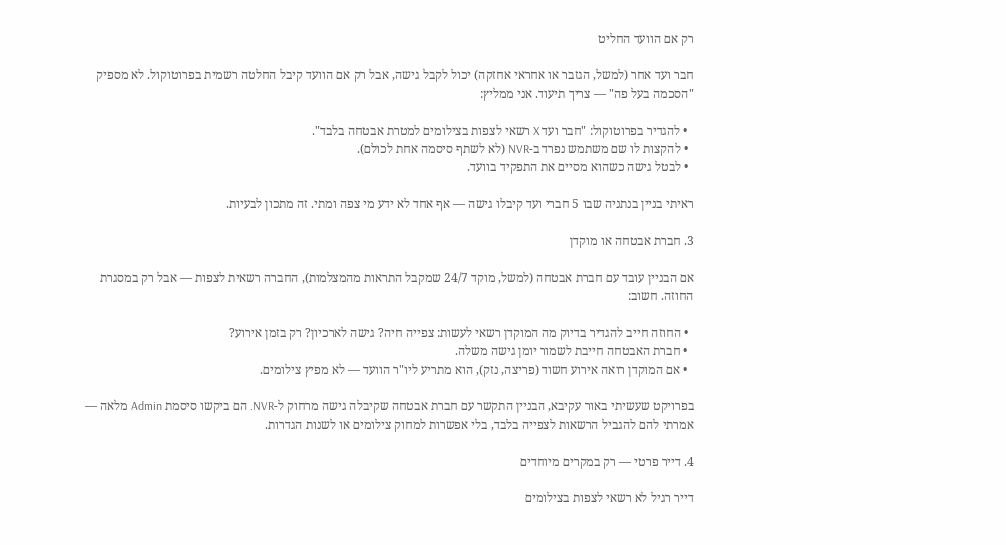רק אם הוועד החליט

חבר ועד אחר (למשל, הגזבר או אחראי אחזקה) יכול לקבל גישה, אבל רק אם הוועד קיבל החלטה רשמית בפרוטוקול. לא מספיק "הסכמה בעל פה" — צריך תיעוד. אני ממליץ:

  • להגדיר בפרוטוקול: "חבר ועד X רשאי לצפות בצילומים למטרת אבטחה בלבד".
  • להקצות לו שם משתמש נפרד ב-NVR (לא לשתף סיסמה אחת לכולם).
  • לבטל גישה כשהוא מסיים את התפקיד בוועד.

ראיתי בניין בנתניה שבו 5 חברי ועד קיבלו גישה — אף אחד לא ידע מי צפה ומתי. זה מתכון לבעיות.

3. חברת אבטחה או מוקדן

אם הבניין עובד עם חברת אבטחה (למשל, מוקד 24/7 שמקבל התראות מהמצלמות), החברה רשאית לצפות — אבל רק במסגרת החוזה. חשוב:

  • החוזה חייב להגדיר בדיוק מה המוקדן רשאי לעשות: צפייה חיה? גישה לארכיון? רק בזמן אירוע?
  • חברת האבטחה חייבת לשמור יומן גישה משלה.
  • אם המוקדן רואה אירוע חשוד (פריצה, נזק), הוא מתריע ליו"ר הוועד — לא מפיץ צילומים.

בפרויקט שעשיתי באור עקיבא, הבניין התקשר עם חברת אבטחה שקיבלה גישה מרחוק ל-NVR. הם ביקשו סיסמת Admin מלאה — אמרתי להם להגביל הרשאות לצפייה בלבד, בלי אפשרות למחוק צילומים או לשנות הגדרות.

4. דייר פרטי — רק במקרים מיוחדים

דייר רגיל לא רשאי לצפות בצילומים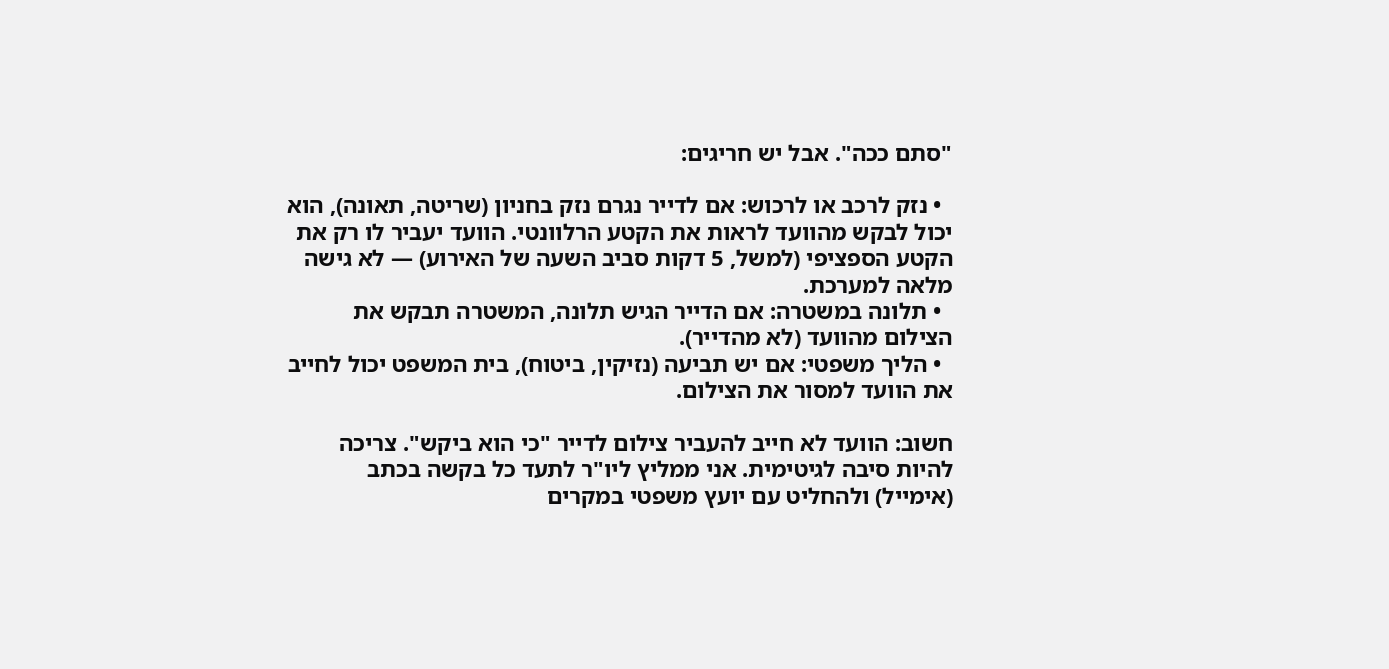"סתם ככה". אבל יש חריגים:

  • נזק לרכב או לרכוש: אם לדייר נגרם נזק בחניון (שריטה, תאונה), הוא יכול לבקש מהוועד לראות את הקטע הרלוונטי. הוועד יעביר לו רק את הקטע הספציפי (למשל, 5 דקות סביב השעה של האירוע) — לא גישה מלאה למערכת.
  • תלונה במשטרה: אם הדייר הגיש תלונה, המשטרה תבקש את הצילום מהוועד (לא מהדייר).
  • הליך משפטי: אם יש תביעה (נזיקין, ביטוח), בית המשפט יכול לחייב את הוועד למסור את הצילום.

חשוב: הוועד לא חייב להעביר צילום לדייר "כי הוא ביקש". צריכה להיות סיבה לגיטימית. אני ממליץ ליו"ר לתעד כל בקשה בכתב (אימייל) ולהחליט עם יועץ משפטי במקרים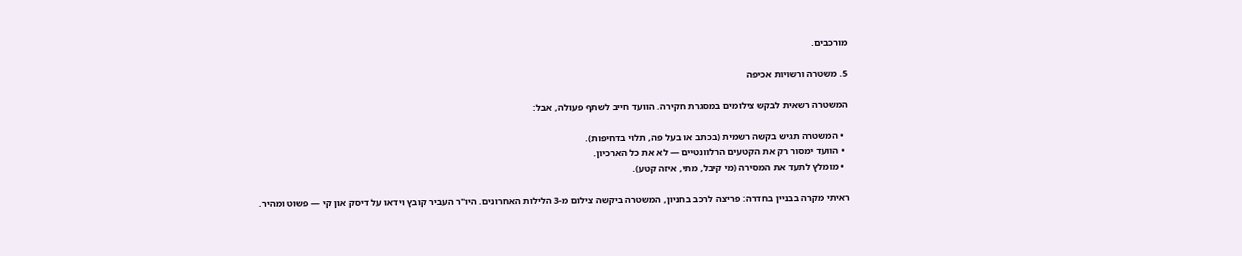מורכבים.

5. משטרה ורשויות אכיפה

המשטרה רשאית לבקש צילומים במסגרת חקירה. הוועד חייב לשתף פעולה, אבל:

  • המשטרה תגיש בקשה רשמית (בכתב או בעל פה, תלוי בדחיפות).
  • הוועד ימסור רק את הקטעים הרלוונטיים — לא את כל הארכיון.
  • מומלץ לתעד את המסירה (מי קיבל, מתי, איזה קטע).

ראיתי מקרה בבניין בחדרה: פריצה לרכב בחניון, המשטרה ביקשה צילום מ-3 הלילות האחרונים. היו"ר העביר קובץ וידאו על דיסק און קי — פשוט ומהיר.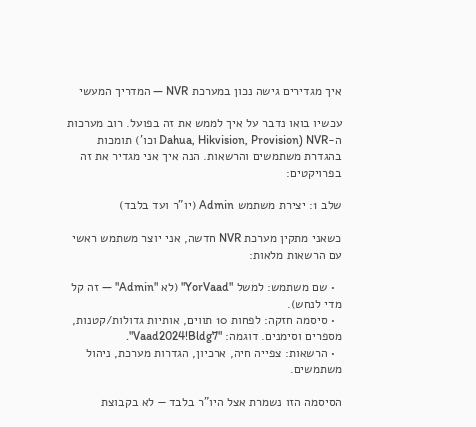איך מגדירים גישה נכון במערכת NVR — המדריך המעשי

עכשיו בואו נדבר על איך לממש את זה בפועל. רוב מערכות ה-NVR (Dahua, Hikvision, Provision וכו') תומכות בהגדרת משתמשים והרשאות. הנה איך אני מגדיר את זה בפרויקטים:

שלב 1: יצירת משתמש Admin (יו"ר ועד בלבד)

כשאני מתקין מערכת NVR חדשה, אני יוצר משתמש ראשי עם הרשאות מלאות:

  • שם משתמש: למשל "YorVaad" (לא "Admin" — זה קל מדי לנחש).
  • סיסמה חזקה: לפחות 10 תווים, אותיות גדולות/קטנות, מספרים וסימנים. דוגמה: "Vaad2024!Bldg7".
  • הרשאות: צפייה חיה, ארכיון, הגדרות מערכת, ניהול משתמשים.

הסיסמה הזו נשמרת אצל היו"ר בלבד — לא בקבוצת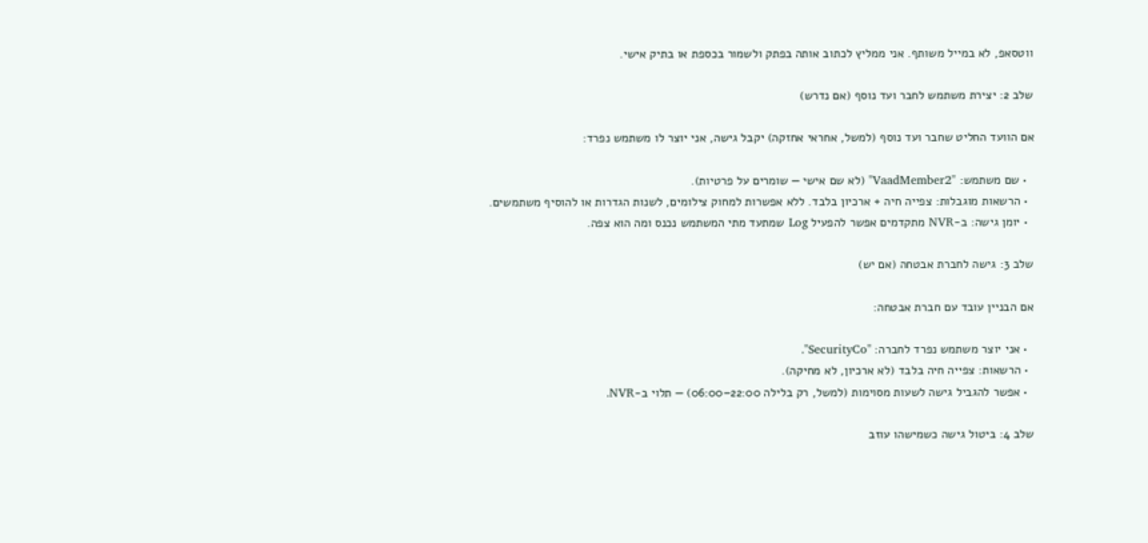ווטסאפ, לא במייל משותף. אני ממליץ לכתוב אותה בפתק ולשמור בכספת או בתיק אישי.

שלב 2: יצירת משתמש לחבר ועד נוסף (אם נדרש)

אם הוועד החליט שחבר ועד נוסף (למשל, אחראי אחזקה) יקבל גישה, אני יוצר לו משתמש נפרד:

  • שם משתמש: "VaadMember2" (לא שם אישי — שומרים על פרטיות).
  • הרשאות מוגבלות: צפייה חיה + ארכיון בלבד. ללא אפשרות למחוק צילומים, לשנות הגדרות או להוסיף משתמשים.
  • יומן גישה: ב-NVR מתקדמים אפשר להפעיל Log שמתעד מתי המשתמש נכנס ומה הוא צפה.

שלב 3: גישה לחברת אבטחה (אם יש)

אם הבניין עובד עם חברת אבטחה:

  • אני יוצר משתמש נפרד לחברה: "SecurityCo".
  • הרשאות: צפייה חיה בלבד (לא ארכיון, לא מחיקה).
  • אפשר להגביל גישה לשעות מסוימות (למשל, רק בלילה 22:00–06:00) — תלוי ב-NVR.

שלב 4: ביטול גישה כשמישהו עוזב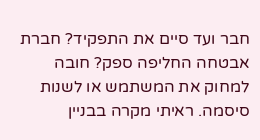חבר ועד סיים את התפקיד? חברת אבטחה החליפה ספק? חובה למחוק את המשתמש או לשנות סיסמה. ראיתי מקרה בבניין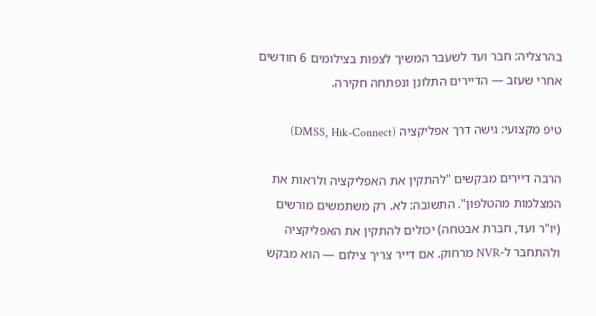בהרצליה: חבר ועד לשעבר המשיך לצפות בצילומים 6 חודשים אחרי שעזב — הדיירים התלונן ונפתחה חקירה.

טיפ מקצועי: גישה דרך אפליקציה (DMSS, Hik-Connect)

הרבה דיירים מבקשים "להתקין את האפליקציה ולראות את המצלמות מהטלפון". התשובה: לא. רק משתמשים מורשים (יו"ר ועד, חברת אבטחה) יכולים להתקין את האפליקציה ולהתחבר ל-NVR מרחוק. אם דייר צריך צילום — הוא מבקש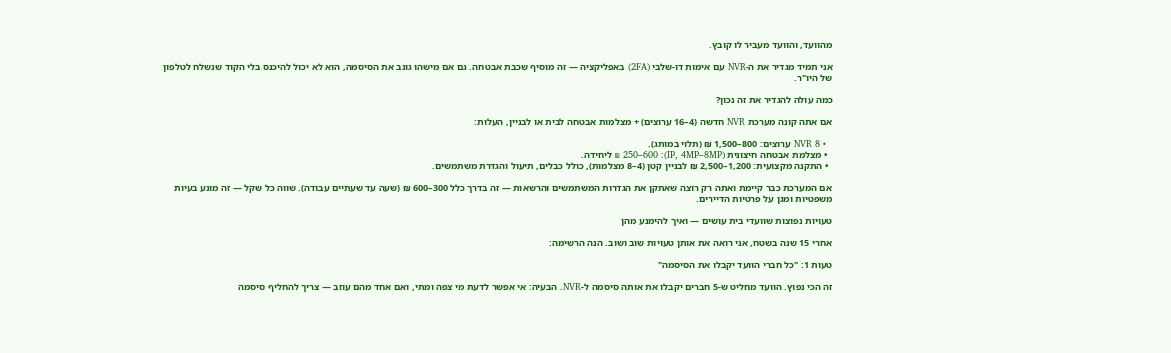מהוועד, והוועד מעביר לו קובץ.

אני תמיד מגדיר את ה-NVR עם אימות דו-שלבי (2FA) באפליקציה — זה מוסיף שכבת אבטחה. גם אם מישהו גונב את הסיסמה, הוא לא יכול להיכנס בלי הקוד שנשלח לטלפון של היו"ר.

כמה עולה להגדיר את זה נכון?

אם אתה קונה מערכת NVR חדשה (4–16 ערוצים) + מצלמות אבטחה לבית או לבניין, העלות:

  • NVR 8 ערוצים: 800–1,500 ₪ (תלוי במותג).
  • מצלמת אבטחה חיצונית (IP, 4MP–8MP): 250–600 ₪ ליחידה.
  • התקנה מקצועית: 1,200–2,500 ₪ לבניין קטן (4–8 מצלמות), כולל כבלים, תיעול והגדרת משתמשים.

אם המערכת כבר קיימת ואתה רק רוצה שאתקן את הגדרות המשתמשים והרשאות — זה בדרך כלל 300–600 ₪ (שעה עד שעתיים עבודה). שווה כל שקל — זה מונע בעיות משפטיות ומגן על פרטיות הדיירים.

טעויות נפוצות שוועדי בית עושים — ואיך להימנע מהן

אחרי 15 שנה בשטח, אני רואה את אותן טעויות שוב ושוב. הנה הרשימה:

טעות 1: "כל חברי הוועד יקבלו את הסיסמה"

זה הכי נפוץ. הוועד מחליט ש-5 חברים יקבלו את אותה סיסמה ל-NVR. הבעיה: אי אפשר לדעת מי צפה ומתי, ואם אחד מהם עוזב — צריך להחליף סיסמה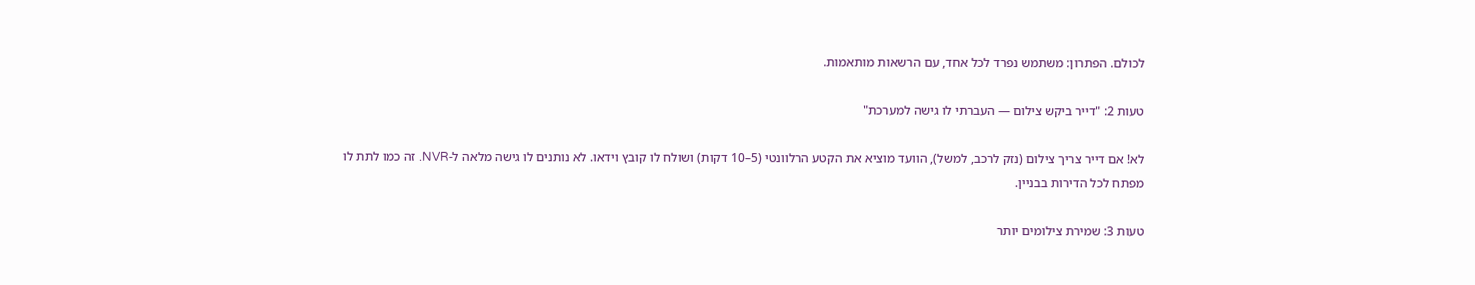לכולם. הפתרון: משתמש נפרד לכל אחד, עם הרשאות מותאמות.

טעות 2: "דייר ביקש צילום — העברתי לו גישה למערכת"

לא! אם דייר צריך צילום (נזק לרכב, למשל), הוועד מוציא את הקטע הרלוונטי (5–10 דקות) ושולח לו קובץ וידאו. לא נותנים לו גישה מלאה ל-NVR. זה כמו לתת לו מפתח לכל הדירות בבניין.

טעות 3: שמירת צילומים יותר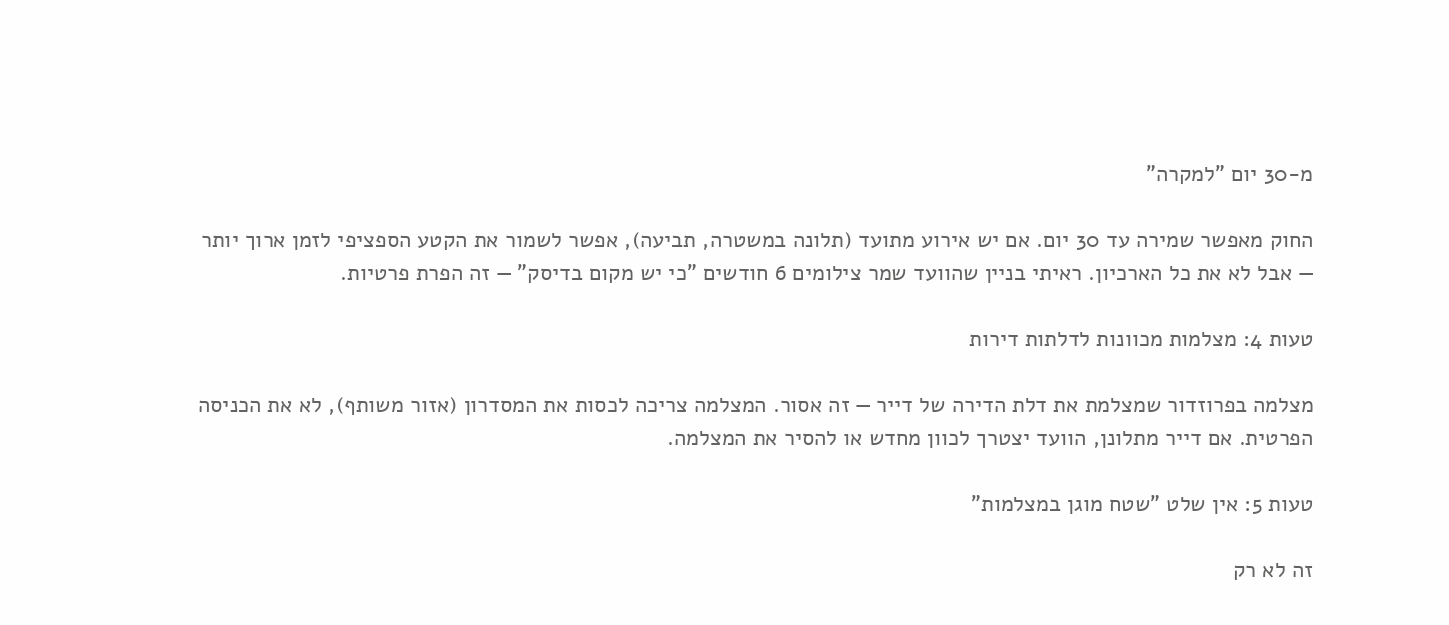מ-30 יום "למקרה"

החוק מאפשר שמירה עד 30 יום. אם יש אירוע מתועד (תלונה במשטרה, תביעה), אפשר לשמור את הקטע הספציפי לזמן ארוך יותר — אבל לא את כל הארכיון. ראיתי בניין שהוועד שמר צילומים 6 חודשים "כי יש מקום בדיסק" — זה הפרת פרטיות.

טעות 4: מצלמות מכוונות לדלתות דירות

מצלמה בפרוזדור שמצלמת את דלת הדירה של דייר — זה אסור. המצלמה צריכה לכסות את המסדרון (אזור משותף), לא את הכניסה הפרטית. אם דייר מתלונן, הוועד יצטרך לכוון מחדש או להסיר את המצלמה.

טעות 5: אין שלט "שטח מוגן במצלמות"

זה לא רק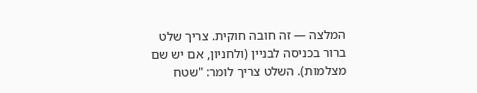המלצה — זה חובה חוקית. צריך שלט ברור בכניסה לבניין (ולחניון, אם יש שם מצלמות). השלט צריך לומר: "שטח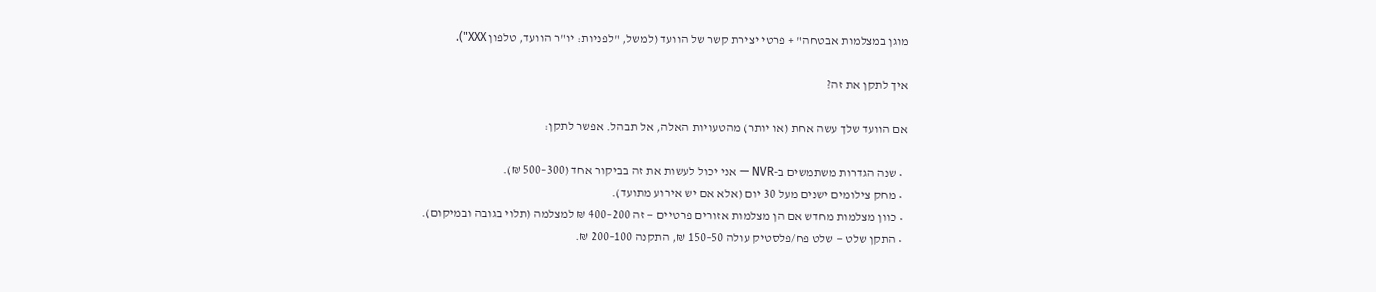מוגן במצלמות אבטחה" + פרטי יצירת קשר של הוועד (למשל, "לפניות: יו"ר הוועד, טלפון XXX").

איך לתקן את זה?

אם הוועד שלך עשה אחת (או יותר) מהטעויות האלה, אל תבהל. אפשר לתקן:

  • שנה הגדרות משתמשים ב-NVR — אני יכול לעשות את זה בביקור אחד (300–500 ₪).
  • מחק צילומים ישנים מעל 30 יום (אלא אם יש אירוע מתועד).
  • כוון מצלמות מחדש אם הן מצלמות אזורים פרטיים — זה 200–400 ₪ למצלמה (תלוי בגובה ובמיקום).
  • התקן שלט — שלט פח/פלסטיק עולה 50–150 ₪, התקנה 100–200 ₪.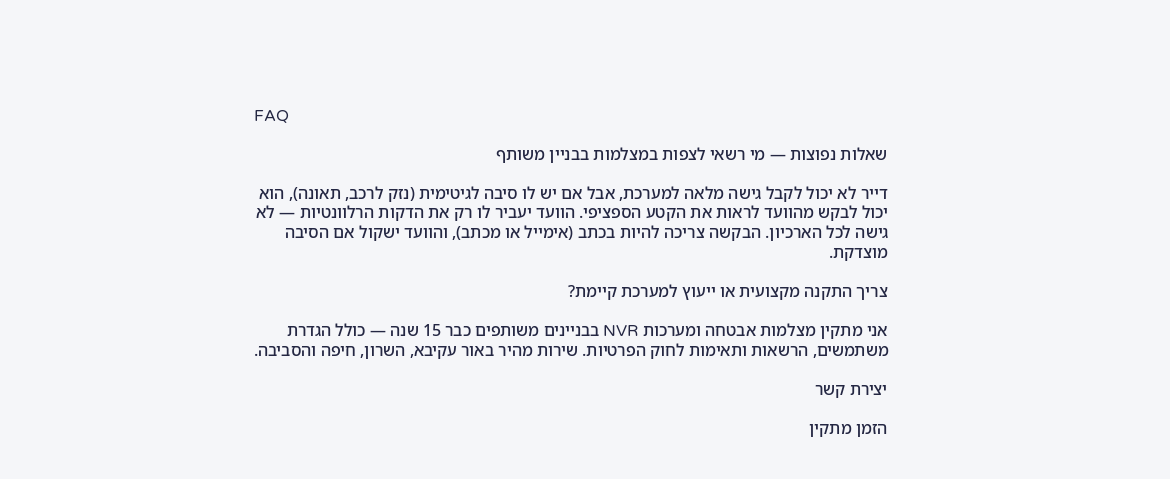FAQ

שאלות נפוצות — מי רשאי לצפות במצלמות בבניין משותף

דייר לא יכול לקבל גישה מלאה למערכת, אבל אם יש לו סיבה לגיטימית (נזק לרכב, תאונה), הוא יכול לבקש מהוועד לראות את הקטע הספציפי. הוועד יעביר לו רק את הדקות הרלוונטיות — לא גישה לכל הארכיון. הבקשה צריכה להיות בכתב (אימייל או מכתב), והוועד ישקול אם הסיבה מוצדקת.

צריך התקנה מקצועית או ייעוץ למערכת קיימת?

אני מתקין מצלמות אבטחה ומערכות NVR בבניינים משותפים כבר 15 שנה — כולל הגדרת משתמשים, הרשאות ותאימות לחוק הפרטיות. שירות מהיר באור עקיבא, השרון, חיפה והסביבה.

יצירת קשר

הזמן מתקין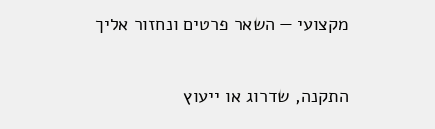מקצועי — השאר פרטים ונחזור אליך

התקנה, שדרוג או ייעוץ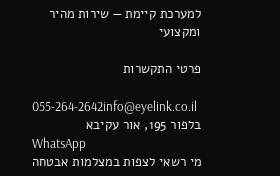למערכת קיימת — שירות מהיר ומקצועי

פרטי התקשרות

055-264-2642info@eyelink.co.il
בלפור 195, אור עקיבא
WhatsApp
מי רשאי לצפות במצלמות אבטחה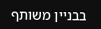בבניין משותף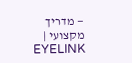— מדריך מקצועי | EYELINK